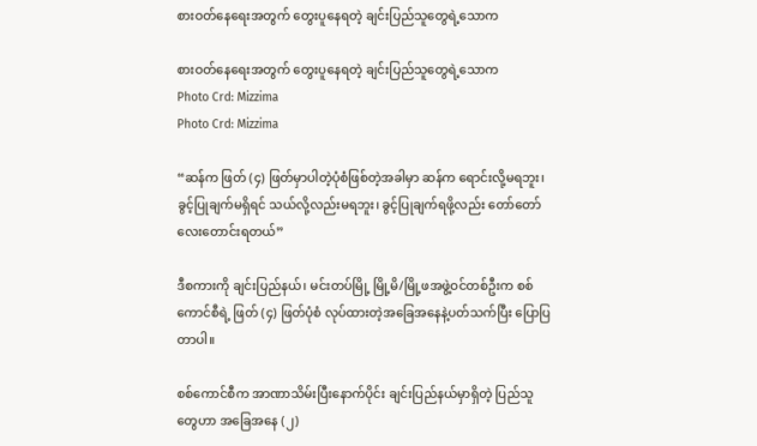စားဝတ်နေရေးအတွက် တွေးပူနေရတဲ့ ချင်းပြည်သူတွေရဲ့သောက

စားဝတ်နေရေးအတွက် တွေးပူနေရတဲ့ ချင်းပြည်သူတွေရဲ့သောက
Photo Crd: Mizzima
Photo Crd: Mizzima

“ဆန်က ဖြတ် (၄) ဖြတ်မှာပါတဲ့ပုံစံဖြစ်တဲ့အခါမှာ ဆန်က ရောင်းလို့မရဘူး၊ ခွင့်ပြုချက်မရှိရင် သယ်လို့လည်းမရဘူး၊ ခွင့်ပြုချက်ရဖို့လည်း တော်တော်လေးတောင်းရတယ်”

ဒီစကားကို ချင်းပြည်နယ်၊ မင်းတပ်မြို့ မြို့မိ/မြို့ဖအဖွဲ့ဝင်တစ်ဦးက စစ်ကောင်စီရဲ့ ဖြတ် (၄) ဖြတ်ပုံစံ လုပ်ထားတဲ့အခြေအနေနဲ့ပတ်သက်ပြီး ပြောပြတာပါ။

စစ်ကောင်စီက အာဏာသိမ်းပြီးနောက်ပိုင်း ချင်းပြည်နယ်မှာရှိတဲ့ ပြည်သူတွေဟာ အခြေအနေ (၂)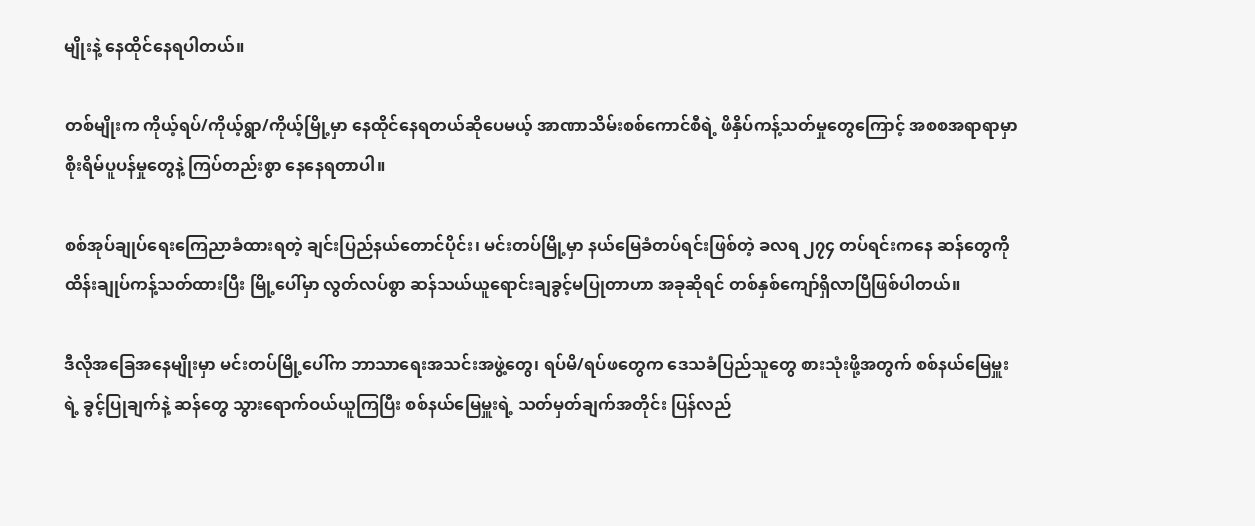မျိုးနဲ့ နေထိုင်နေရပါတယ်။

တစ်မျိုးက ကိုယ့်ရပ်/ကိုယ့်ရွာ/ကိုယ့်မြို့မှာ နေထိုင်နေရတယ်ဆိုပေမယ့် အာဏာသိမ်းစစ်ကောင်စီရဲ့ ဖိနှိပ်ကန့်သတ်မှုတွေကြောင့် အစစအရာရာမှာ စိုးရိမ်ပူပန်မှုတွေနဲ့ ကြပ်တည်းစွာ နေနေရတာပါ။

စစ်အုပ်ချုပ်ရေးကြေညာခံထားရတဲ့ ချင်းပြည်နယ်တောင်ပိုင်း၊ မင်းတပ်မြို့မှာ နယ်မြေခံတပ်ရင်းဖြစ်တဲ့ ခလရ ၂၇၄ တပ်ရင်းကနေ ဆန်တွေကို ထိန်းချုပ်ကန့်သတ်ထားပြီး မြို့ပေါ်မှာ လွတ်လပ်စွာ ဆန်သယ်ယူရောင်းချခွင့်မပြုတာဟာ အခုဆိုရင် တစ်နှစ်ကျော်ရှိလာပြီဖြစ်ပါတယ်။

ဒီလိုအခြေအနေမျိုးမှာ မင်းတပ်မြို့ပေါ်က ဘာသာရေးအသင်းအဖွဲ့တွေ၊ ရပ်မိ/ရပ်ဖတွေက ဒေသခံပြည်သူတွေ စားသုံးဖို့အတွက် စစ်နယ်မြေမှူးရဲ့ ခွင့်ပြုချက်နဲ့ ဆန်တွေ သွားရောက်ဝယ်ယူကြပြီး စစ်နယ်မြေမှူးရဲ့ သတ်မှတ်ချက်အတိုင်း ပြန်လည်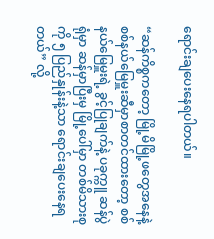ရောင်းချပေးနေရပါတယ်။

“ဆန်ကိစ္စကတော့ မြို့မိမြို့ဖတွေအနေနဲ့ စစ်နယ်မြေမှူးဆီမှာစာတင်ထားတော့ စစ်နယ်မြေမှူးရဲ့ ခွင့်ပြုချက်နဲ့ ပခုက္ကူ ဆန်ပွဲရုံမှာ ဆန်မှာပြီးမှ မြို့ပေါ်မှာ တစ်မိသားစုကို ၅ ပြည်နှုန်းနဲ့သာ ရောင်းချပေးနေရတယ်” လို့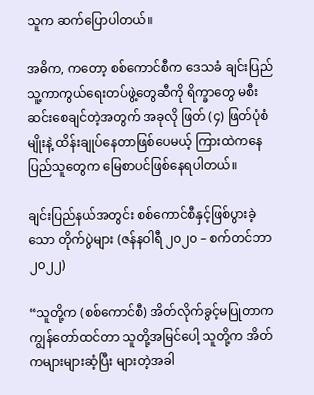သူက ဆက်ပြောပါတယ်။

အဓိက, ကတော့ စစ်ကောင်စီက ဒေသခံ ချင်းပြည်သူ့ကာကွယ်ရေးတပ်ဖွဲ့တွေဆီကို ရိက္ခာတွေ မစီးဆင်းစေချင်တဲ့အတွက် အခုလို ဖြတ် (၄) ဖြတ်ပုံစံမျိုးနဲ့ ထိန်းချုပ်နေတာဖြစ်ပေမယ့် ကြားထဲကနေ ပြည်သူတွေက မြေစာပင်ဖြစ်နေရပါတယ်။

ချင်းပြည်နယ်အတွင်း စစ်ကောင်စီနှင့်ဖြစ်ပွားခဲ့သော တိုက်ပွဲများ (ဇန်နဝါရီ ၂၀၂၀ – စက်တင်ဘာ ၂၀၂၂)

“သူတို့က (စစ်ကောင်စီ) အိတ်လိုက်ခွင့်မပြုတာက ကျွန်တော်ထင်တာ သူတို့အမြင်ပေါ့ သူတို့က အိတ်ကများများဆံ့ပြီး များတဲ့အခါ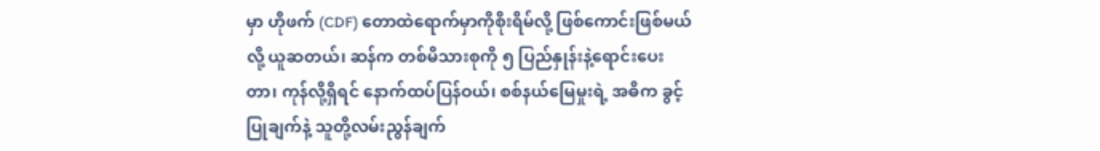မှာ ဟိုဖက် (CDF) တောထဲရောက်မှာကိုစိုးရိမ်လို့ ဖြစ်ကောင်းဖြစ်မယ်လို့ ယူဆတယ်၊ ဆန်က တစ်မိသားစုကို ၅ ပြည်နှုန်းနဲ့ရောင်းပေးတာ၊ ကုန်လို့ရှိရင် နောက်ထပ်ပြန်ဝယ်၊ စစ်နယ်မြေမှုးရဲ့ အဓိက ခွင့်ပြုချက်နဲ့ သူတို့လမ်းညွန်ချက်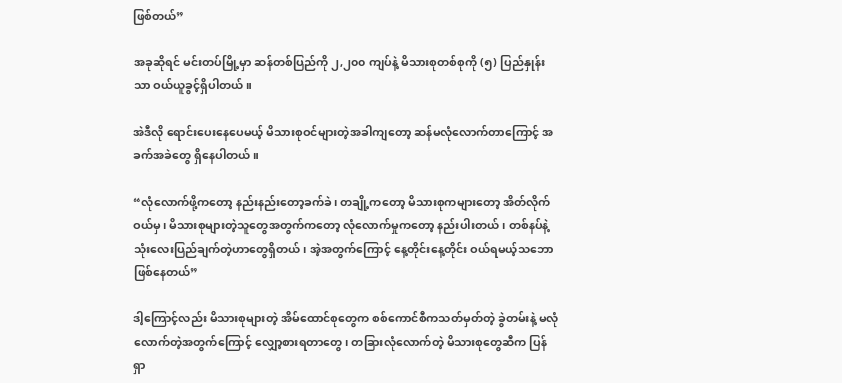ဖြစ်တယ်”

အခုဆိုရင် မင်းတပ်မြို့မှာ ဆန်တစ်ပြည်ကို ၂,၂၀၀ ကျပ်နဲ့ မိသားစုတစ်စုကို (၅) ပြည်နှုန်းသာ ဝယ်ယူခွင့်ရှိပါတယ်။

အဲဒီလို ရောင်းပေးနေပေမယ့် မိသားစုဝင်များတဲ့အခါကျတော့ ဆန်မလုံလောက်တာကြောင့် အခက်အခဲတွေ ရှိနေပါတယ်။

“လုံလောက်ဖို့ကတော့ နည်းနည်းတော့ခက်ခဲ၊ တချို့ကတော့ မိသားစုကများတော့ အိတ်လိုက်ဝယ်မှ၊ မိသားစုများတဲ့သူတွေအတွက်ကတော့ လုံလောက်မှုကတော့ နည်းပါးတယ်၊ တစ်နပ်နဲ့ သုံးလေးပြည်ချက်တဲ့ဟာတွေရှိတယ်၊ အဲ့အတွက်ကြောင့် နေ့တိုင်းနေ့တိုင်း ဝယ်ရမယ့်သဘောဖြစ်နေတယ်”

ဒါ့ကြောင့်လည်း မိသားစုများတဲ့ အိမ်ထောင်စုတွေက စစ်ကောင်စီကသတ်မှတ်တဲ့ ခွဲတမ်းနဲ့ မလုံလောက်တဲ့အတွက်ကြောင့် လျှော့စားရတာတွေ၊ တခြားလုံလောက်တဲ့ မိသားစုတွေဆီက ပြန်ရှာ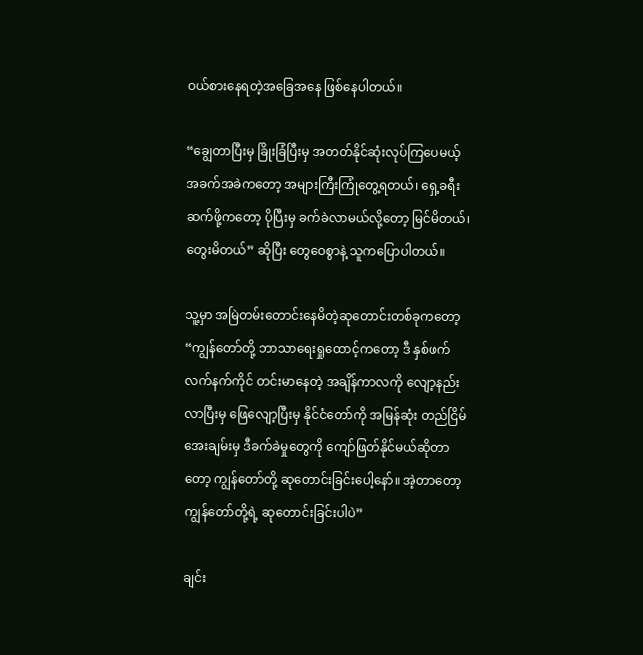ဝယ်စားနေရတဲ့အခြေအနေ ဖြစ်နေပါတယ်။

“ချွေတာပြီးမှ ခြိုးခြံပြီးမှ အတတ်နိုင်ဆုံးလုပ်ကြပေမယ့် အခက်အခဲကတော့ အများကြီးကြုံတွေ့ရတယ်၊ ရှေ့ခရီးဆက်ဖို့ကတော့ ပိုပြီးမှ ခက်ခဲလာမယ်လို့တော့ မြင်မိတယ်၊ တွေးမိတယ်” ဆိုပြီး တွေဝေစွာနဲ့ သူကပြောပါတယ်။

သူ့မှာ အမြဲတမ်းတောင်းနေမိတဲ့ဆုတောင်းတစ်ခုကတော့ “ကျွန်တော်တို့ ဘာသာရေးရှုထောင့်ကတော့ ဒီ နှစ်ဖက်လက်နက်ကိုင် တင်းမာနေတဲ့ အချိန်ကာလကို လျော့နည်းလာပြီးမှ ဖြေလျော့ပြီးမှ နိုင်ငံတော်ကို အမြန်ဆုံး တည်ငြိမ်အေးချမ်းမှ ဒီခက်ခဲမှုတွေကို ကျော်ဖြတ်နိုင်မယ်ဆိုတာတော့ ကျွန်တော်တို့ ဆုတောင်းခြင်းပေါ့နော်။ အဲ့တာတော့ ကျွန်တော်တို့ရဲ့ ဆုတောင်းခြင်းပါပဲ”

ချင်း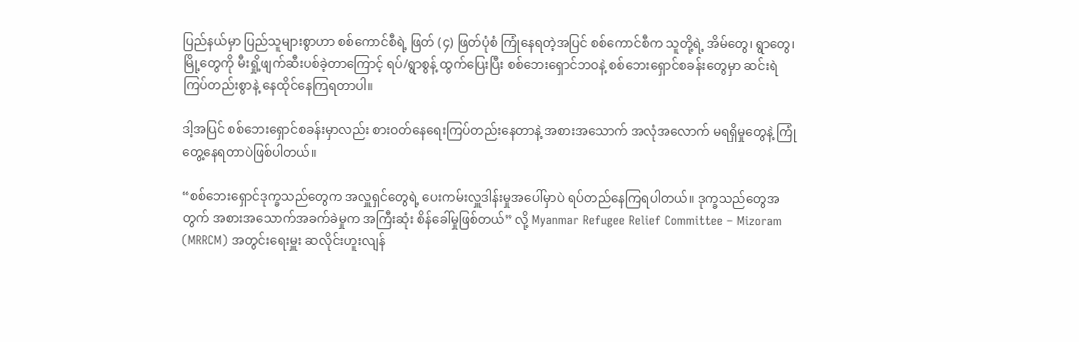ပြည်နယ်မှာ ပြည်သူများစွာဟာ စစ်ကောင်စီရဲ့ ဖြတ် (၄) ဖြတ်ပုံစံ ကြုံနေရတဲ့အပြင် စစ်ကောင်စီက သူတို့ရဲ့ အိမ်တွေ၊ ရွာတွေ၊ မြို့တွေကို မီးရှို့ဖျက်ဆီးပစ်ခဲ့တာကြောင့် ရပ်/ရွာစွန့် ထွက်ပြေးပြီး စစ်ဘေးရှောင်ဘဝနဲ့ စစ်ဘေးရှောင်စခန်းတွေမှာ ဆင်းရဲကြပ်တည်းစွာနဲ့ နေထိုင်နေကြရတာပါ။

ဒါ့အပြင် စစ်ဘေးရှောင်စခန်းမှာလည်း စားဝတ်နေရေးကြပ်တည်းနေတာနဲ့ အစားအသောက် အလုံအလောက် မရရှိမှုတွေနဲ့ ကြုံတွေ့နေရတာပဲဖြစ်ပါတယ်။

“စစ်ဘေးရှောင်ဒုက္ခသည်တွေက အလှူရှင်တွေရဲ့ ပေးကမ်းလှူဒါန်းမှုအပေါ်မှာပဲ ရပ်တည်နေကြရပါတယ်။ ဒုက္ခသည်တွေအတွက် အစားအသောက်အခက်ခဲမှုက အကြီးဆုံး စိန်ခေါ်မှုဖြစ်တယ်” လို့ Myanmar Refugee Relief Committee – Mizoram (MRRCM) အတွင်းရေးမှူး ဆလိုင်းဟူးလျန်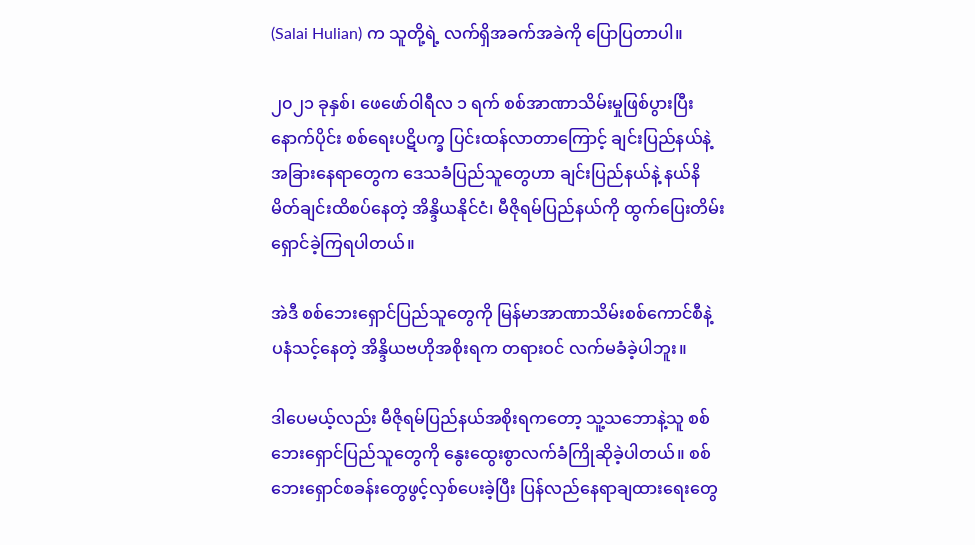(Salai Hulian) က သူတို့ရဲ့ လက်ရှိအခက်အခဲကို ပြောပြတာပါ။

၂၀၂၁ ခုနှစ်၊ ဖေဖော်ဝါရီလ ၁ ရက် စစ်အာဏာသိမ်းမှုဖြစ်ပွားပြီးနောက်ပိုင်း စစ်ရေးပဋိပက္ခ ပြင်းထန်လာတာကြောင့် ချင်းပြည်နယ်နဲ့ အခြားနေရာတွေက ဒေသခံပြည်သူတွေဟာ ချင်းပြည်နယ်နဲ့ နယ်နိမိတ်ချင်းထိစပ်နေတဲ့ အိန္ဒိယနိုင်ငံ၊ မီဇိုရမ်ပြည်နယ်ကို ထွက်ပြေးတိမ်းရှောင်ခဲ့ကြရပါတယ်။

အဲဒီ စစ်ဘေးရှောင်ပြည်သူတွေကို မြန်မာအာဏာသိမ်းစစ်ကောင်စီနဲ့ ပနံသင့်နေတဲ့ အိန္ဒိယဗဟိုအစိုးရက တရားဝင် လက်မခံခဲ့ပါဘူး။

ဒါပေမယ့်လည်း မီဇိုရမ်ပြည်နယ်အစိုးရကတော့ သူ့သဘောနဲ့သူ စစ်ဘေးရှောင်ပြည်သူတွေကို နွေးထွေးစွာလက်ခံကြိုဆိုခဲ့ပါတယ်။ စစ်ဘေးရှောင်စခန်းတွေဖွင့်လှစ်ပေးခဲ့ပြီး ပြန်လည်နေရာချထားရေးတွေ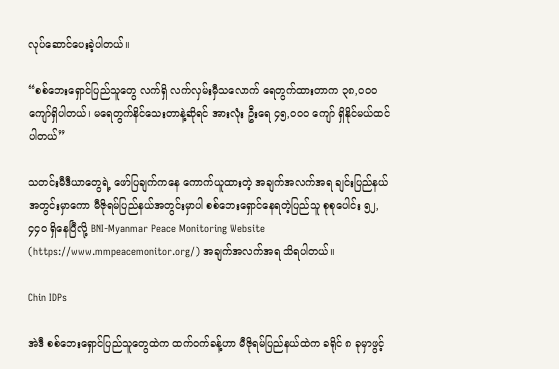လုပ်ဆောင်ပေးခဲ့ပါတယ်။

“စစ်ဘေးရှောင်ပြည်သူတွေ လက်ရှိ လက်လှမ်းမှီသလောက် ရေတွက်ထားတာက ၃၈,၀၀၀ ကျော်ရှိပါတယ်၊ မရေတွက်နိင်သေးတာနဲ့ဆိုရင် အားလုံး ဦးရေ ၄၅,၀၀၀ ကျော် ရှိနိုင်မယ်ထင်ပါတယ်”

သတင်းမီဒီယာတွေရဲ့ ဖော်ပြချက်ကနေ ကောက်ယူထားတဲ့ အချက်အလက်အရ ချင်းပြည်နယ်အတွင်းမှာကော မီဇိုရမ်ပြည်နယ်အတွင်းမှာပါ စစ်ဘေးရှောင်နေရတဲ့ပြည်သူ စုစုပေါင်း ၅၂,၄၄၀ ရှိနေပြီလို့ BNI-Myanmar Peace Monitoring Website (https://www.mmpeacemonitor.org/) အချက်အလက်အရ သိရပါတယ်။

Chin IDPs

အဲဒီ စစ်ဘေးရှောင်ပြည်သူတွေထဲက ထက်ဝက်ခန့်ဟာ မီဇိုရမ်ပြည်နယ်ထဲက ခရိုင် ၈ ခုမှာဖွင့်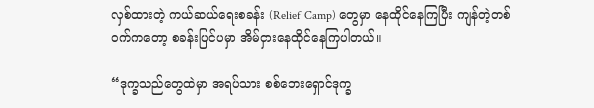လှစ်ထားတဲ့ ကယ်ဆယ်ရေးစခန်း (Relief Camp) တွေမှာ နေထိုင်နေကြပြီး ကျန်တဲ့တစ်ဝက်ကတော့ စခန်းပြင်ပမှာ အိမ်ငှားနေထိုင်နေကြပါတယ်။

“ဒုက္ခသည်တွေထဲမှာ အရပ်သား စစ်ဘေးရှောင်ဒုက္ခ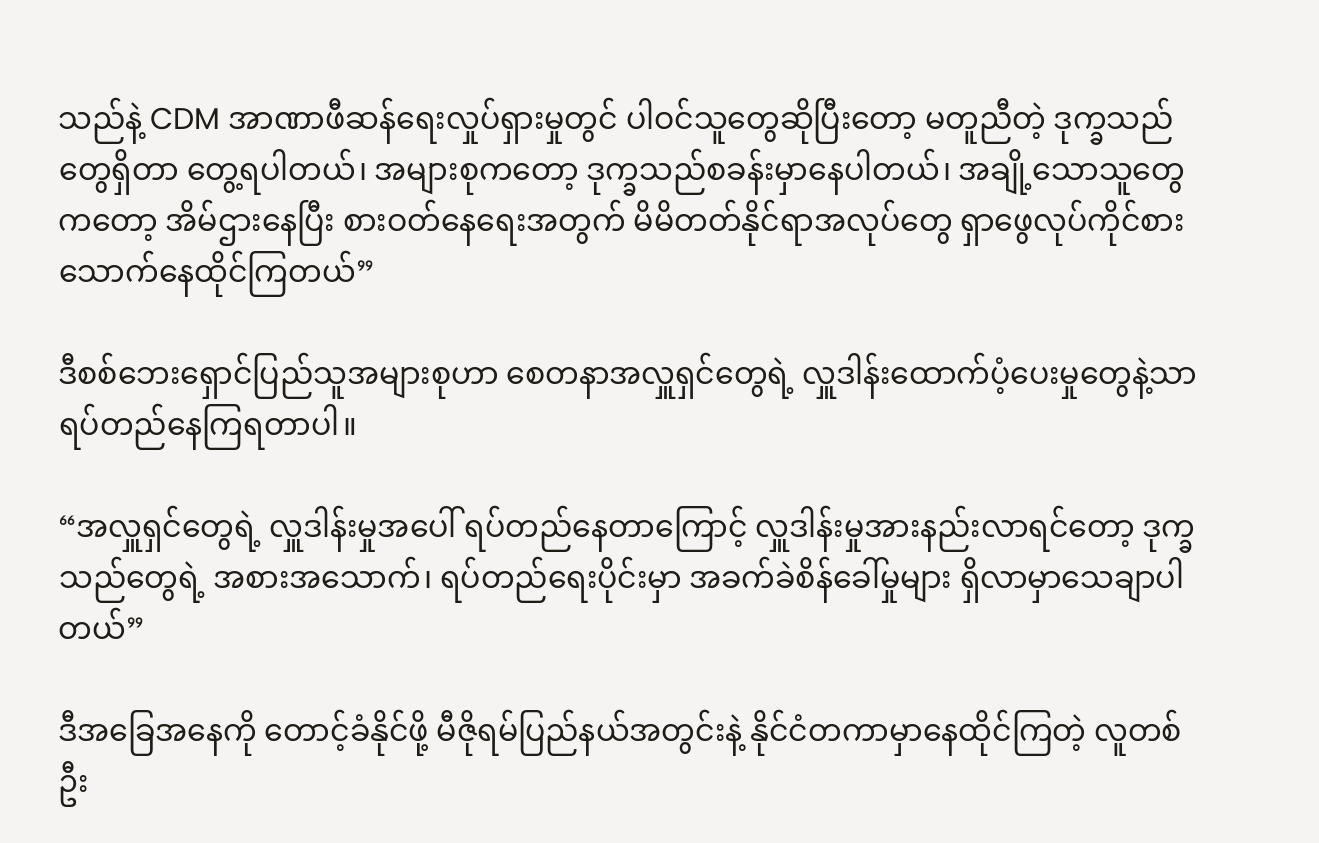သည်နဲ့ CDM အာဏာဖီဆန်ရေးလှုပ်ရှားမှုတွင် ပါဝင်သူတွေဆိုပြီးတော့ မတူညီတဲ့ ဒုက္ခသည်တွေရှိတာ တွေ့ရပါတယ်၊ အများစုကတော့ ဒုက္ခသည်စခန်းမှာနေပါတယ်၊ အချို့သောသူတွေကတော့ အိမ်ဌားနေပြီး စားဝတ်နေရေးအတွက် မိမိတတ်နိုင်ရာအလုပ်တွေ ရှာဖွေလုပ်ကိုင်စားသောက်နေထိုင်ကြတယ်”

ဒီစစ်ဘေးရှောင်ပြည်သူအများစုဟာ စေတနာအလှူရှင်တွေရဲ့ လှူဒါန်းထောက်ပံ့ပေးမှုတွေနဲ့သာ ရပ်တည်နေကြရတာပါ။

“အလှူရှင်တွေရဲ့ လှူဒါန်းမှုအပေါ် ရပ်တည်နေတာ‌ကြောင့် လှူဒါန်းမှုအားနည်းလာရင်တော့ ဒုက္ခသည်တွေရဲ့ အစားအသောက်၊ ရပ်တည်ရေးပိုင်းမှာ အခက်ခဲစိန်ခေါ်မှုများ ရှိလာမှာသေချာပါတယ်”

ဒီအခြေအနေကို တောင့်ခံနိုင်ဖို့ မီဇိုရမ်ပြည်နယ်အတွင်းနဲ့ နိုင်ငံတကာမှာနေထိုင်ကြတဲ့ လူတစ်ဦး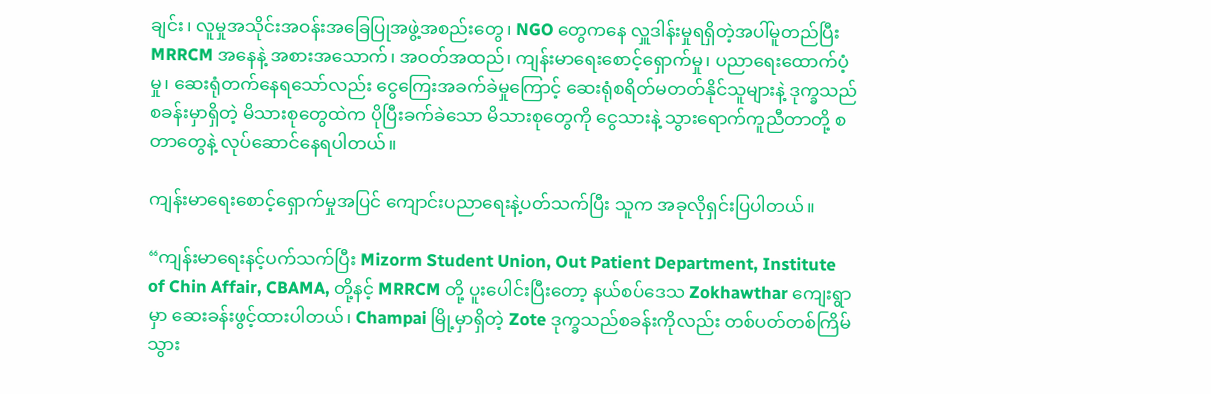ချင်း၊ လူမှုအသိုင်းအဝန်းအခြေပြုအဖွဲ့အစည်းတွေ၊ NGO တွေကနေ လှူဒါန်းမှုရရှိတဲ့အပါ်မူတည်ပြီး MRRCM အနေနဲ့ အစားအသောက်၊ အဝတ်အထည်၊ ကျန်းမာရေးစောင့်ရှောက်မှု၊ ပညာရေးထောက်ပံ့မှု၊ ဆေးရုံတက်‌နေရသော်လည်း ငွေကြေးအခက်ခဲမှုကြောင့် ဆေးရုံစရိတ်မတတ်နိုင်သူများနဲ့ ဒုက္ခသည်စခန်းမှာရှိတဲ့ မိသားစုတွေထဲက ပိုပြီးခက်ခဲသော မိသားစုတွေကို ငွေသားနဲ့ သွားရောက်ကူညီတာတို့ စတာတွေနဲ့ လုပ်ဆောင်နေရပါတယ်။

ကျန်းမာရေးစောင့်ရှောက်မှုအပြင် ကျောင်းပညာရေးနဲ့ပတ်သက်ပြီး သူက အခုလိုရှင်းပြပါတယ်။

“ကျန်းမာရေးနင့်ပက်သက်ပြီး Mizorm Student Union, Out Patient Department, Institute of Chin Affair, CBAMA, တို့နင့် MRRCM တို့ ပူးပေါင်းပြီးတော့ နယ်စပ်ဒေသ Zokhawthar ကျေးရွာမှာ ဆေးခန်းဖွင့်ထားပါတယ်၊ Champai မြို့မှာရှိတဲ့ Zote ဒုက္ခသည်စခန်းကိုလည်း တစ်ပတ်တစ်ကြိမ်သွား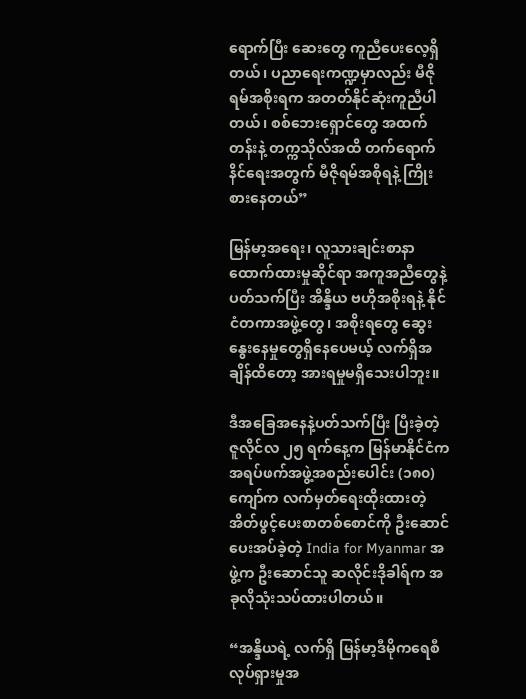ရောက်ပြီး ဆေးတွေ ကူညီပေးလေ့ရှိတယ်၊ ပညာရေးကဏ္ဍမှာလည်း မီဇိုရမ်အစိုးရက အတတ်နိုင်ဆုံးကူညီပါတယ်၊ စစ်ဘေးရှောင်တွေ အထက်တန်းနဲ့ တက္ကသိုလ်အထိ တက်ရောက်နိင်ရေးအတွက် မီဇိုရမ်အစိုရနဲ့ ကြိုးစားနေတယ်”

မြန်မာ့အရေး၊ လူသားချင်းစာနာထောက်ထားမှုဆိုင်ရာ အကူအညီတွေနဲ့ပတ်သက်ပြီး အိန္ဒိယ ဗဟိုအစိုးရနဲ့ နိုင်ငံတကာအဖွဲ့တွေ၊ အစိုးရတွေ ဆွေးနွေးနေမှုတွေရှိနေပေမယ့် လက်ရှိအချိန်ထိတော့ အားရမှုမရှိသေးပါဘူး။

ဒီအခြေအနေနဲ့ပတ်သက်ပြီး ပြီးခဲ့တဲ့ ဇူလိုင်လ ၂၅ ရက်နေ့က မြန်မာနိုင်ငံက အရပ်ဖက်အဖွဲ့အစည်းပေါင်း (၁၈၀) ကျော်က လက်မှတ်ရေးထိုးထားတဲ့ အိတ်ဖွင့်ပေးစာတစ်စောင်ကို ဦးဆောင်ပေးအပ်ခဲ့တဲ့ India for Myanmar အဖွဲ့က ဦးဆောင်သူ ဆလိုင်းဒိုခါရ်က အခုလိုသုံးသပ်ထားပါတယ်။

“အန္ဒိယရဲ့ လက်ရှိ မြန်မာ့ဒီမိုကရေစီလုပ်ရှားမှုအ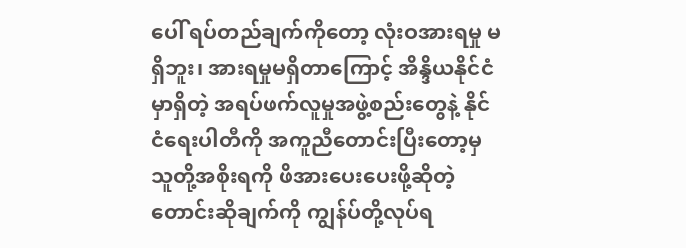ပေါ် ရပ်တည်ချက်ကိုတော့ လုံးဝအားရမှု မရှိဘူး၊ အားရမှုမရှိတာကြောင့် အိန္ဒိယနိုင်ငံမှာရှိတဲ့ အရပ်ဖက်လူမှုအဖွဲ့စည်းတွေနဲ့ နိုင်ငံရေးပါတီကို အကူညီတောင်းပြီးတော့မှ သူတို့အစိုးရကို ဖိအားပေးပေးဖို့ဆိုတဲ့ တောင်းဆိုချက်ကို ကျွန်ပ်တို့လုပ်ရ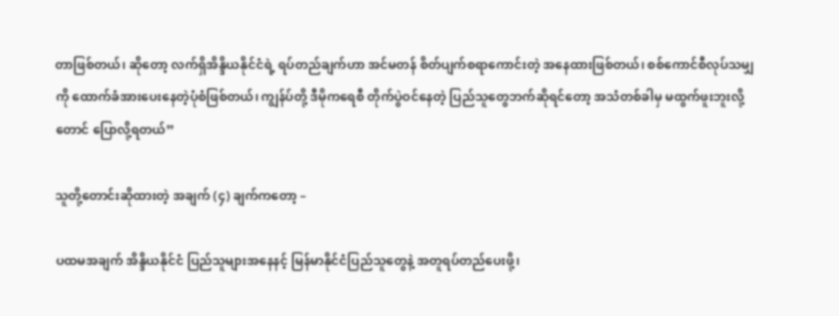တာဖြစ်တယ်၊ ဆိုတော့ လက်ရှိအိန္ဒိယနိုင်ငံရဲ့ ရပ်တည်ချက်ဟာ အင်မတန် စိတ်ပျက်စရာကောင်းတဲ့ အနေထားဖြစ်တယ်၊ စစ်ကောင်စီလုပ်သမျှကို ထောက်ခံအားပေးနေတဲ့ပုံစံဖြစ်တယ်၊ ကျွန်ပ်တို့ ဒီမိုကရေစီ တိုက်ပွဲဝင်နေတဲ့ ပြည်သူတွေဘက်ဆိုရင်တော့ အသံတစ်ခါမှ မထွက်ဖူးဘူးလို့တောင် ပြောလို့ရတယ်”

သူတို့တောင်းဆိုထားတဲ့ အချက် (၄) ချက်ကတော့ –

ပထမအချက် အိန္ဒိယနိုင်ငံ ပြည်သူများအနေနင့် မြန်မာနိုင်ငံပြည်သူတွေနဲ့ အတူရပ်တည်ပေးဖို့၊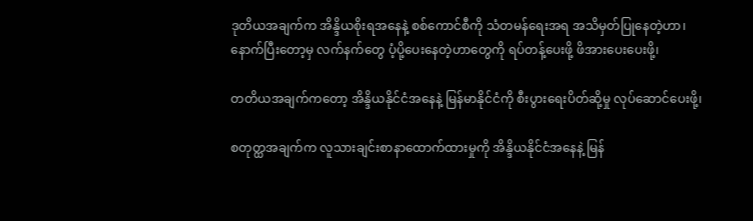ဒုတိယအချက်က အိန္ဒိယစိုးရအနေနဲ့ စစ်ကောင်စီကို သံတမန်ရေးအရ အသိမှတ်ပြုနေတဲ့ဟာ၊ နောက်ပြီးတော့မှ လက်နက်တွေ ပံ့ပို့ပေးနေတဲ့ဟာတွေကို ရပ်တန့်ပေးဖို့ ဖိအားပေးပေးဖို့၊

တတိယအချက်ကတော့ အိန္ဒိယနိုင်ငံအနေနဲ့ မြန်မာနိုင်ငံကို စီးပွားရေးပိတ်ဆို့မှု လုပ်ဆောင်ပေးဖို့၊

စတုတ္ထအချက်က လူသားချင်းစာနာထောက်ထားမှုကို အိန္ဒိယနိုင်ငံအနေနဲ့ မြန်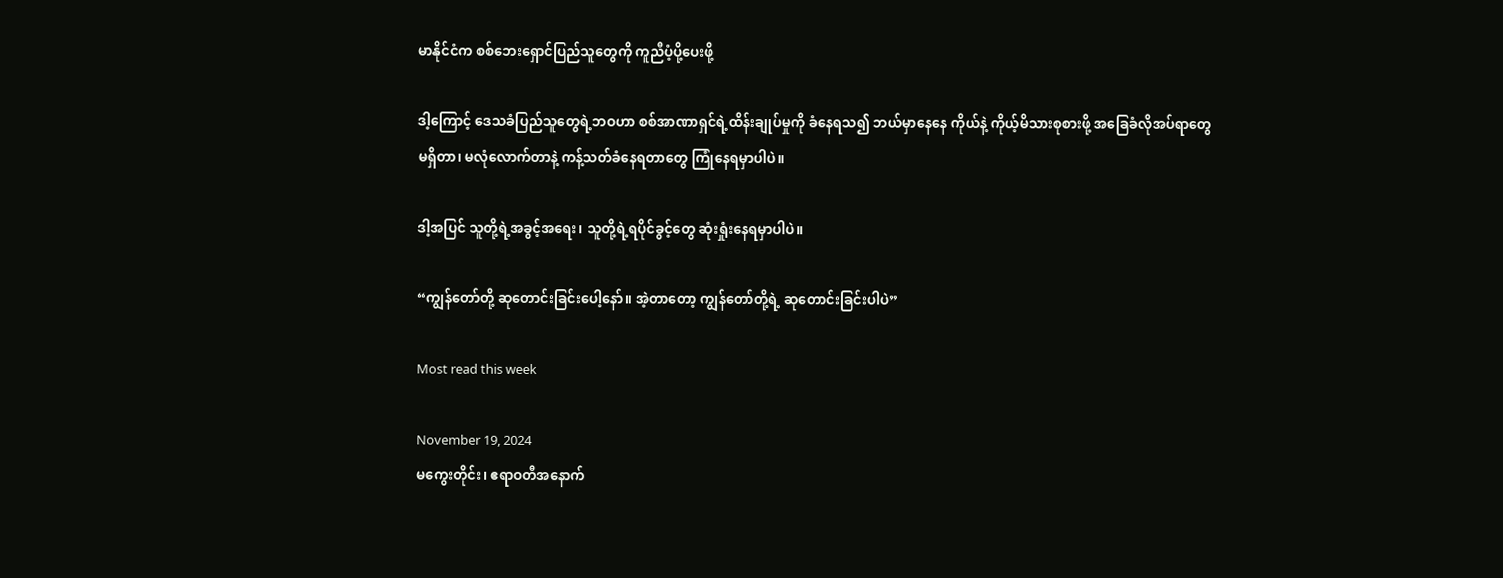မာနိုင်ငံက စစ်ဘေးရှောင်ပြည်သူတွေကို ကူညီပံ့ပို့ပေးဖို့

ဒါ့ကြောင့် ဒေသခံပြည်သူတွေရဲ့ဘဝဟာ စစ်အာဏာရှင်ရဲ့ထိန်းချုပ်မှုကို ခံနေရသ၍ ဘယ်မှာနေနေ ကိုယ်နဲ့ ကိုယ့်မိသားစုစားဖို့ အခြေခံလိုအပ်ရာတွေ မရှိတာ၊ မလုံလောက်တာနဲ့ ကန့်သတ်ခံနေရတာတွေ ကြုံနေရမှာပါပဲ။

ဒါ့အပြင် သူတို့ရဲ့အခွင့်အရေး၊ သူတို့ရဲ့ရပိုင်ခွင့်တွေ ဆုံးရှုံးနေရမှာပါပဲ။

“ကျွန်တော်တို့ ဆုတောင်းခြင်းပေါ့နော်။ အဲ့တာတော့ ကျွန်တော်တို့ရဲ့ ဆုတောင်းခြင်းပါပဲ”

Most read this week

November 19, 2024
မကွေးတိုင်း၊ ဧရာဝတီအနောက်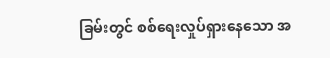ခြမ်းတွင် စစ်ရေးလှုပ်ရှားနေသော အ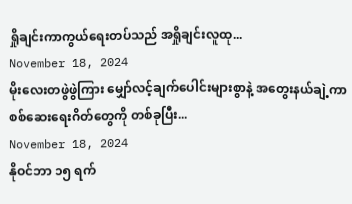ရှိုချင်းကာကွယ်ရေးတပ်သည် အရှိုချင်းလူထု...
November 18, 2024
မိုးလေးတဖွဲဖွဲကြား မျှော်လင့်ချက်ပေါင်းများစွာနဲ့ အတွေးနယ်ချဲ့ကာ စစ်ဆေးရေးဂိတ်တွေကို တစ်ခုပြီး...
November 18, 2024
နိုဝင်ဘာ ၁၅ ရက်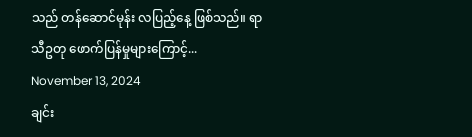သည် တန်ဆောင်မုန်း လပြည့်နေ့ ဖြစ်သည်။ ရာသီဥတု ဖောက်ပြန်မှုများကြောင့်...
November 13, 2024
ချင်း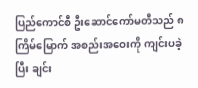ပြည်ကောင်စီ ဦးဆောင်ကော်မတီသည် ၈ ကြိမ်မြောက် အစည်းအဝေးကို ကျင်းပခဲ့ပြီး ချင်း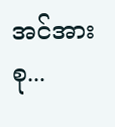အင်အားစု...